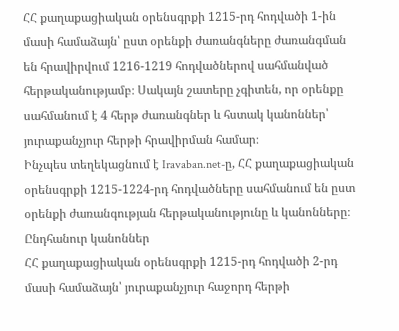ՀՀ քաղաքացիական օրենսգրքի 1215-րդ հոդվածի 1-ին մասի համաձայն՝ ըստ օրենքի ժառանգները ժառանգման են հրավիրվում 1216-1219 հոդվածներով սահմանված հերթականությամբ։ Սակայն շատերը չգիտեն, որ օրենքը սահմանում է 4 հերթ ժառանգներ և հստակ կանոններ՝ յուրաքանչյուր հերթի հրավիրման համար։
Ինչպես տեղեկացնում է Iravaban.net-ը, ՀՀ քաղաքացիական օրենսգրքի 1215-1224-րդ հոդվածները սահմանում են ըստ օրենքի ժառանգության հերթականությունը և կանոնները։
Ընդհանուր կանոններ
ՀՀ քաղաքացիական օրենսգրքի 1215-րդ հոդվածի 2-րդ մասի համաձայն՝ յուրաքանչյուր հաջորդ հերթի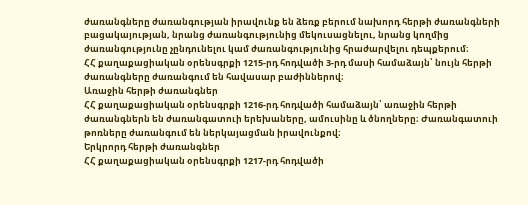ժառանգները ժառանգության իրավունք են ձեռք բերում նախորդ հերթի ժառանգների բացակայության, նրանց ժառանգությունից մեկուսացնելու, նրանց կողմից ժառանգությունը չընդունելու կամ ժառանգությունից հրաժարվելու դեպքերում։
ՀՀ քաղաքացիական օրենսգրքի 1215-րդ հոդվածի 3-րդ մասի համաձայն՝ նույն հերթի ժառանգները ժառանգում են հավասար բաժիններով։
Առաջին հերթի ժառանգներ
ՀՀ քաղաքացիական օրենսգրքի 1216-րդ հոդվածի համաձայն՝ առաջին հերթի ժառանգներն են ժառանգատուի երեխաները, ամուսինը և ծնողները։ Ժառանգատուի թոռները ժառանգում են ներկայացման իրավունքով։
Երկրորդ հերթի ժառանգներ
ՀՀ քաղաքացիական օրենսգրքի 1217-րդ հոդվածի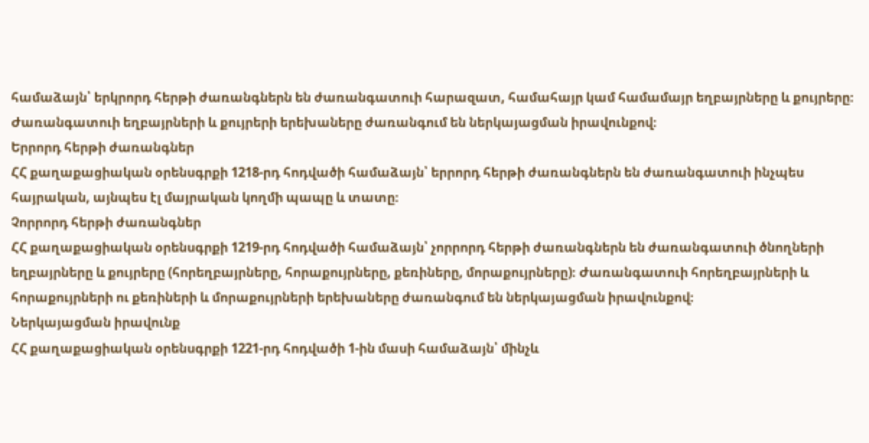համաձայն՝ երկրորդ հերթի ժառանգներն են ժառանգատուի հարազատ, համահայր կամ համամայր եղբայրները և քույրերը։ Ժառանգատուի եղբայրների և քույրերի երեխաները ժառանգում են ներկայացման իրավունքով։
Երրորդ հերթի ժառանգներ
ՀՀ քաղաքացիական օրենսգրքի 1218-րդ հոդվածի համաձայն՝ երրորդ հերթի ժառանգներն են ժառանգատուի ինչպես հայրական, այնպես էլ մայրական կողմի պապը և տատը։
Չորրորդ հերթի ժառանգներ
ՀՀ քաղաքացիական օրենսգրքի 1219-րդ հոդվածի համաձայն՝ չորրորդ հերթի ժառանգներն են ժառանգատուի ծնողների եղբայրները և քույրերը (հորեղբայրները, հորաքույրները, քեռիները, մորաքույրները)։ Ժառանգատուի հորեղբայրների և հորաքույրների ու քեռիների և մորաքույրների երեխաները ժառանգում են ներկայացման իրավունքով։
Ներկայացման իրավունք
ՀՀ քաղաքացիական օրենսգրքի 1221-րդ հոդվածի 1-ին մասի համաձայն՝ մինչև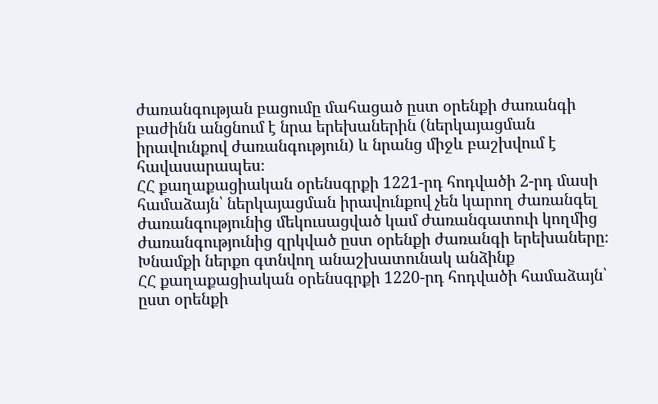ժառանգության բացումը մահացած ըստ օրենքի ժառանգի բաժինն անցնում է նրա երեխաներին (ներկայացման իրավունքով ժառանգություն) և նրանց միջև բաշխվում է հավասարապես։
ՀՀ քաղաքացիական օրենսգրքի 1221-րդ հոդվածի 2-րդ մասի համաձայն՝ ներկայացման իրավունքով չեն կարող ժառանգել ժառանգությունից մեկուսացված կամ ժառանգատուի կողմից ժառանգությունից զրկված ըստ օրենքի ժառանգի երեխաները։
Խնամքի ներքո գտնվող անաշխատունակ անձինք
ՀՀ քաղաքացիական օրենսգրքի 1220-րդ հոդվածի համաձայն՝ ըստ օրենքի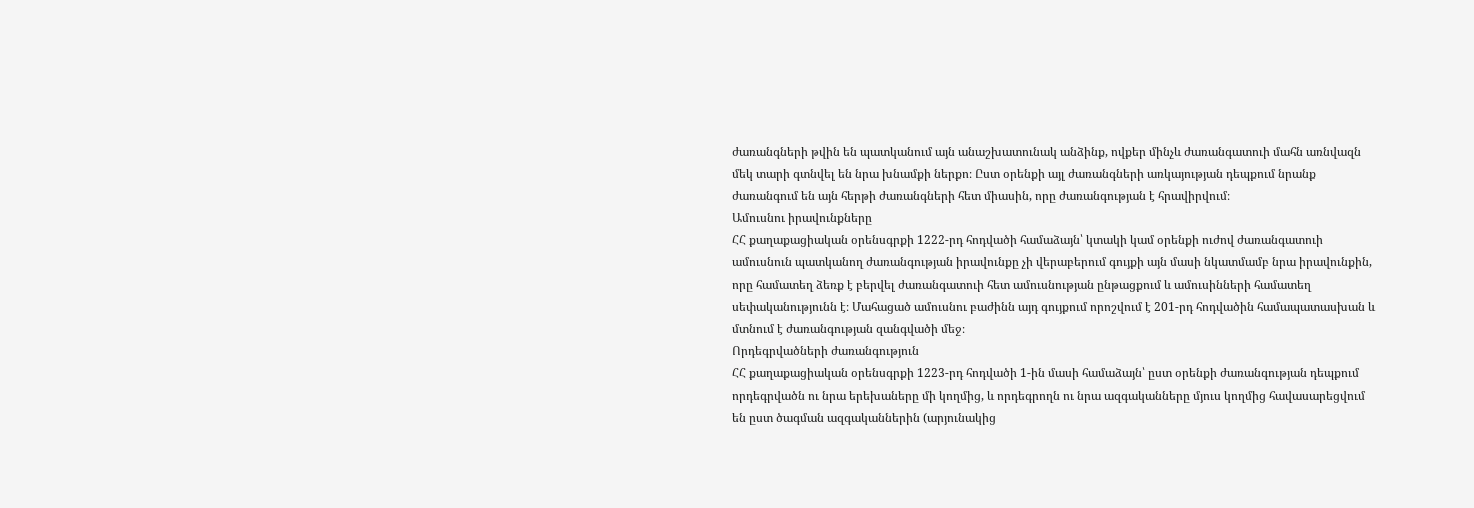ժառանգների թվին են պատկանում այն անաշխատունակ անձինք, ովքեր մինչև ժառանգատուի մահն առնվազն մեկ տարի գտնվել են նրա խնամքի ներքո։ Ըստ օրենքի այլ ժառանգների առկայության դեպքում նրանք ժառանգում են այն հերթի ժառանգների հետ միասին, որը ժառանգության է հրավիրվում։
Ամուսնու իրավունքները
ՀՀ քաղաքացիական օրենսգրքի 1222-րդ հոդվածի համաձայն՝ կտակի կամ օրենքի ուժով ժառանգատուի ամուսնուն պատկանող ժառանգության իրավունքը չի վերաբերում գույքի այն մասի նկատմամբ նրա իրավունքին, որը համատեղ ձեռք է բերվել ժառանգատուի հետ ամուսնության ընթացքում և ամուսինների համատեղ սեփականությունն է։ Մահացած ամուսնու բաժինն այդ գույքում որոշվում է 201-րդ հոդվածին համապատասխան և մտնում է ժառանգության զանգվածի մեջ։
Որդեգրվածների ժառանգություն
ՀՀ քաղաքացիական օրենսգրքի 1223-րդ հոդվածի 1-ին մասի համաձայն՝ ըստ օրենքի ժառանգության դեպքում որդեգրվածն ու նրա երեխաները մի կողմից, և որդեգրողն ու նրա ազգականները մյուս կողմից հավասարեցվում են ըստ ծագման ազգականներին (արյունակից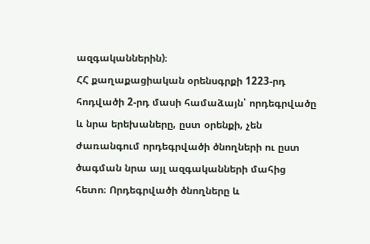ազգականներին)։
ՀՀ քաղաքացիական օրենսգրքի 1223-րդ հոդվածի 2-րդ մասի համաձայն՝ որդեգրվածը և նրա երեխաները, ըստ օրենքի, չեն ժառանգում որդեգրվածի ծնողների ու ըստ ծագման նրա այլ ազգականների մահից հետո։ Որդեգրվածի ծնողները և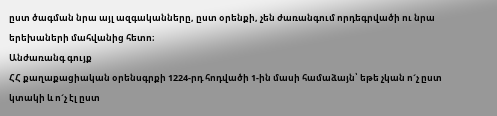ըստ ծագման նրա այլ ազգականները, ըստ օրենքի, չեն ժառանգում որդեգրվածի ու նրա երեխաների մահվանից հետո։
Անժառանգ գույք
ՀՀ քաղաքացիական օրենսգրքի 1224-րդ հոդվածի 1-ին մասի համաձայն՝ եթե չկան ո´չ ըստ կտակի և ո´չ էլ ըստ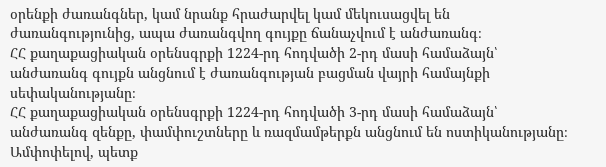օրենքի ժառանգներ, կամ նրանք հրաժարվել կամ մեկուսացվել են ժառանգությունից, ապա ժառանգվող գույքը ճանաչվում է անժառանգ։
ՀՀ քաղաքացիական օրենսգրքի 1224-րդ հոդվածի 2-րդ մասի համաձայն՝ անժառանգ գույքն անցնում է ժառանգության բացման վայրի համայնքի սեփականությանը։
ՀՀ քաղաքացիական օրենսգրքի 1224-րդ հոդվածի 3-րդ մասի համաձայն՝ անժառանգ զենքը, փամփուշտները և ռազմամթերքն անցնում են ոստիկանությանը։
Ամփոփելով, պետք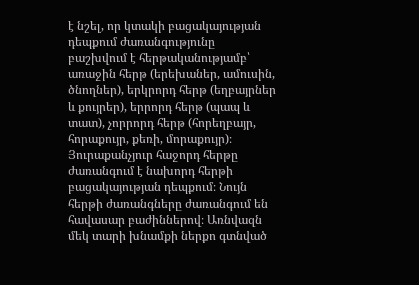է նշել, որ կտակի բացակայության դեպքում ժառանգությունը բաշխվում է հերթականությամբ՝ առաջին հերթ (երեխաներ, ամուսին, ծնողներ), երկրորդ հերթ (եղբայրներ և քույրեր), երրորդ հերթ (պապ և տատ), չորրորդ հերթ (հորեղբայր, հորաքույր, քեռի, մորաքույր)։ Յուրաքանչյուր հաջորդ հերթը ժառանգում է նախորդ հերթի բացակայության դեպքում։ Նույն հերթի ժառանգները ժառանգում են հավասար բաժիններով։ Առնվազն մեկ տարի խնամքի ներքո գտնված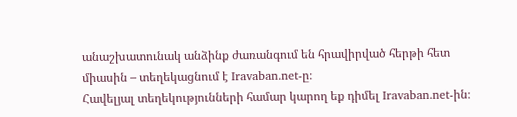անաշխատունակ անձինք ժառանգում են հրավիրված հերթի հետ միասին – տեղեկացնում է Iravaban.net-ը։
Հավելյալ տեղեկությունների համար կարող եք դիմել Iravaban.net-ին։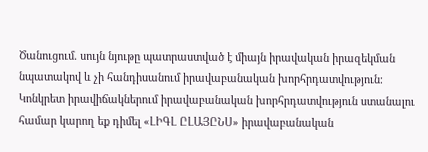Ծանուցում. սույն նյութը պատրաստված է միայն իրավական իրազեկման նպատակով և չի հանդիսանում իրավաբանական խորհրդատվություն։ Կոնկրետ իրավիճակներում իրավաբանական խորհրդատվություն ստանալու համար կարող եք դիմել «ԼԻԳԼ ԸԼԱՅԸՆՍ» իրավաբանական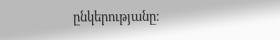ընկերությանը։